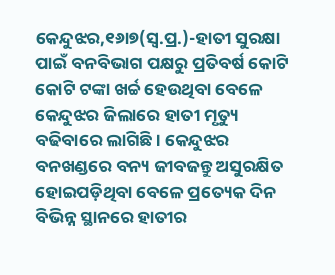କେନ୍ଦୁଝର,୧୬ା୭(ସ୍ବ.ପ୍ର.)-ହାତୀ ସୁରକ୍ଷା ପାଇଁ ବନବିଭାଗ ପକ୍ଷରୁ ପ୍ରତିବର୍ଷ କୋଟି କୋଟି ଟଙ୍କା ଖର୍ଚ୍ଚ ହେଉଥିବା ବେଳେ କେନ୍ଦୁଝର ଜିଲାରେ ହାତୀ ମୃତ୍ୟୁ ବଢିବାରେ ଲାଗିଛି। କେନ୍ଦୁଝର ବନଖଣ୍ଡରେ ବନ୍ୟ ଜୀବଜନ୍ତୁ ଅସୁରକ୍ଷିତ ହୋଇପଡ଼ିଥିବା ବେଳେ ପ୍ରତ୍ୟେକ ଦିନ ବିଭିନ୍ନ ସ୍ଥାନରେ ହାତୀର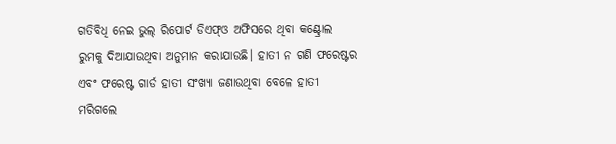ଗତିବିଧି ନେଇ ଭୁଲ୍ ରିପୋର୍ଟ ଡିଏଫ୍ଓ ଅଫିସରେ ଥିବା କଣ୍ଟ୍ରୋଲ ରୁମକୁ ଦିଆଯାଉଥିବା ଅନୁମାନ କରାଯାଉଛି। ହାତୀ ନ ଗଣି ଫରେଷ୍ଟର ଏବଂ ଫରେଷ୍ଟ ଗାର୍ଡ ହାତୀ ସଂଖ୍ୟା ଜଣାଉଥିବା ବେଳେ ହାତୀ ମରିଗଲେ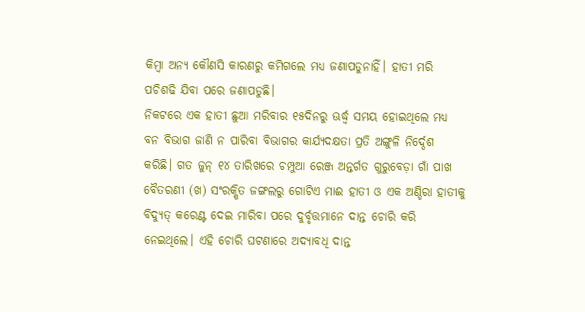କିମ୍ବା ଅନ୍ୟ କୌଣସି କାରଣରୁ କମିଗଲେ ମଧ୍ୟ ଜଣାପଡୁନାହିଁ। ହାତୀ ମରି ପଚିଶଢି ଯିବା ପରେ ଜଣାପଡୁଛି।
ନିକଟରେ ଏକ ହାତୀ ଛୁଆ ମରିବାର ୧୫ଦିନରୁ ଊର୍ଦ୍ଧ୍ୱ ସମୟ ହୋଇଥିଲେ ମଧ୍ୟ ବନ ବିଭାଗ ଜାଣି ନ ପାରିବା ବିଭାଗର କାର୍ଯ୍ୟଦକ୍ଷତା ପ୍ରତି ଅଙ୍ଗୁଳି ନିର୍ଦ୍ଦେଶ କରିଛି। ଗତ ଜୁନ୍ ୧୪ ତାରିଖରେ ଚମ୍ପୁଆ ରେଞ୍ଜ ଅନ୍ତର୍ଗତ ଗୁରୁବେଡ଼ା ଗାଁ ପାଖ ବୈତରଣୀ (ଖ) ସଂରକ୍ଷିତ ଜଙ୍ଗଲରୁ ଗୋଟିଏ ମାଈ ହାତୀ ଓ ଏକ ଅଣ୍ଡିରା ହାତୀକୁ ବିଦ୍ୟୁତ୍ କରେଣ୍ଟ ଦେଇ ମାରିବା ପରେ ଦୁର୍ବୃତ୍ତମାନେ ଦାନ୍ତ ଚୋରି କରି ନେଇଥିଲେ। ଏହି ଚୋରି ଘଟଣାରେ ଅଦ୍ୟାବଧି ଦାନ୍ତ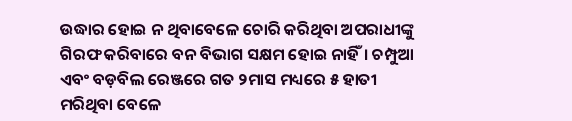ଉଦ୍ଧାର ହୋଇ ନ ଥିବାବେଳେ ଚୋରି କରିଥିବା ଅପରାଧୀଙ୍କୁ ଗିରଫ କରିବାରେ ବନ ବିଭାଗ ସକ୍ଷମ ହୋଇ ନାହିଁ। ଚମ୍ପୁଆ ଏବଂ ବଡ଼ବିଲ ରେଞ୍ଜରେ ଗତ ୨ମାସ ମଧ୍ୟରେ ୫ ହାତୀ ମରିଥିବା ବେଳେ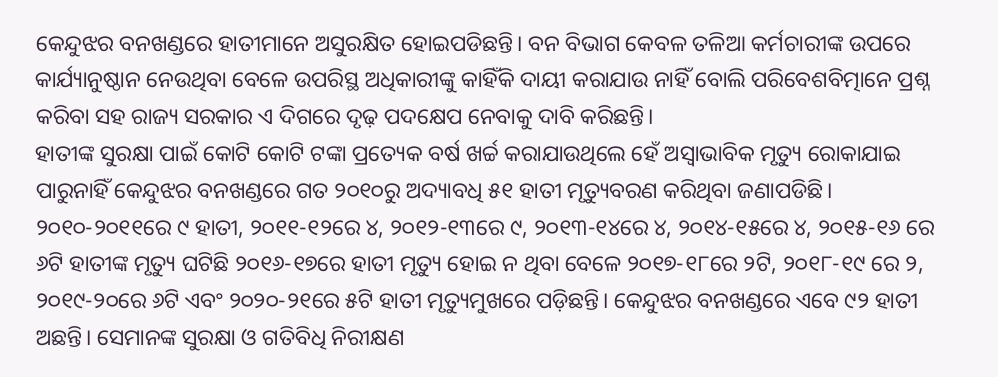କେନ୍ଦୁଝର ବନଖଣ୍ଡରେ ହାତୀମାନେ ଅସୁରକ୍ଷିତ ହୋଇପଡିଛନ୍ତି। ବନ ବିଭାଗ କେବଳ ତଳିଆ କର୍ମଚାରୀଙ୍କ ଉପରେ କାର୍ଯ୍ୟାନୁଷ୍ଠାନ ନେଉଥିବା ବେଳେ ଉପରିସ୍ଥ ଅଧିକାରୀଙ୍କୁ କାହିଁକି ଦାୟୀ କରାଯାଉ ନାହିଁ ବୋଲି ପରିବେଶବିତ୍ମାନେ ପ୍ରଶ୍ନ କରିବା ସହ ରାଜ୍ୟ ସରକାର ଏ ଦିଗରେ ଦୃଢ଼ ପଦକ୍ଷେପ ନେବାକୁ ଦାବି କରିଛନ୍ତି।
ହାତୀଙ୍କ ସୁରକ୍ଷା ପାଇଁ କୋଟି କୋଟି ଟଙ୍କା ପ୍ରତ୍ୟେକ ବର୍ଷ ଖର୍ଚ୍ଚ କରାଯାଉଥିଲେ ହେଁ ଅସ୍ବାଭାବିକ ମୃତ୍ୟୁ ରୋକାଯାଇ ପାରୁନାହିଁ କେନ୍ଦୁଝର ବନଖଣ୍ଡରେ ଗତ ୨୦୧୦ରୁ ଅଦ୍ୟାବଧି ୫୧ ହାତୀ ମୃତ୍ୟୁବରଣ କରିଥିବା ଜଣାପଡିଛି। ୨୦୧୦-୨୦୧୧ରେ ୯ ହାତୀ, ୨୦୧୧-୧୨ରେ ୪, ୨୦୧୨-୧୩ରେ ୯, ୨୦୧୩-୧୪ରେ ୪, ୨୦୧୪-୧୫ରେ ୪, ୨୦୧୫-୧୬ ରେ ୬ଟି ହାତୀଙ୍କ ମୃତ୍ୟୁ ଘଟିଛି ୨୦୧୬-୧୭ରେ ହାତୀ ମୃତ୍ୟୁ ହୋଇ ନ ଥିବା ବେଳେ ୨୦୧୭-୧୮ରେ ୨ଟି, ୨୦୧୮-୧୯ ରେ ୨, ୨୦୧୯-୨୦ରେ ୬ଟି ଏବଂ ୨୦୨୦-୨୧ରେ ୫ଟି ହାତୀ ମୃତ୍ୟୁମୁଖରେ ପଡ଼ିଛନ୍ତି। କେନ୍ଦୁଝର ବନଖଣ୍ଡରେ ଏବେ ୯୨ ହାତୀ ଅଛନ୍ତି। ସେମାନଙ୍କ ସୁରକ୍ଷା ଓ ଗତିବିଧି ନିରୀକ୍ଷଣ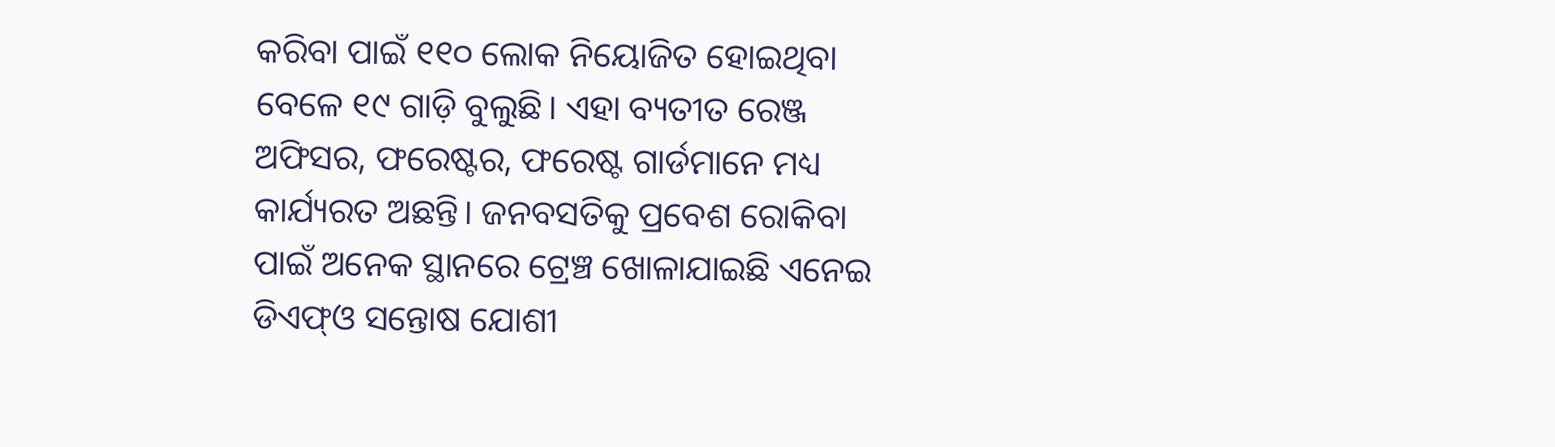କରିବା ପାଇଁ ୧୧୦ ଲୋକ ନିୟୋଜିତ ହୋଇଥିବା ବେଳେ ୧୯ ଗାଡ଼ି ବୁଲୁଛି। ଏହା ବ୍ୟତୀତ ରେଞ୍ଜ ଅଫିସର, ଫରେଷ୍ଟର, ଫରେଷ୍ଟ ଗାର୍ଡମାନେ ମଧ୍ୟ କାର୍ଯ୍ୟରତ ଅଛନ୍ତି। ଜନବସତିକୁ ପ୍ରବେଶ ରୋକିବା ପାଇଁ ଅନେକ ସ୍ଥାନରେ ଟ୍ରେଞ୍ଚ ଖୋଳାଯାଇଛି ଏନେଇ ଡିଏଫ୍ଓ ସନ୍ତୋଷ ଯୋଶୀ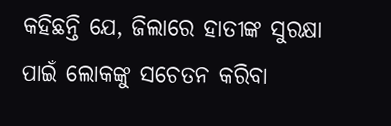କହିଛନ୍ତି ଯେ, ଜିଲାରେ ହାତୀଙ୍କ ସୁରକ୍ଷା ପାଇଁ ଲୋକଙ୍କୁ ସଚେତନ କରିବା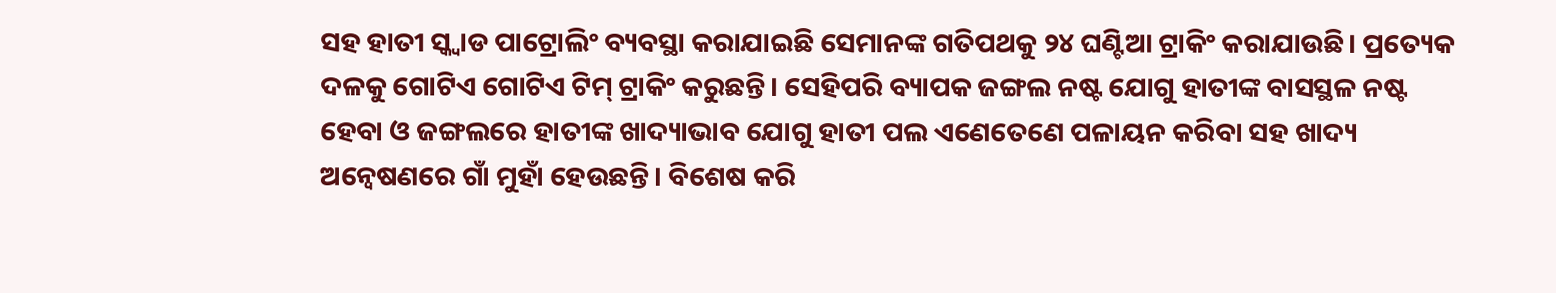ସହ ହାତୀ ସ୍କ୍ବାଡ ପାଟ୍ରୋଲିଂ ବ୍ୟବସ୍ଥା କରାଯାଇଛି ସେମାନଙ୍କ ଗତିପଥକୁ ୨୪ ଘଣ୍ଟିଆ ଟ୍ରାକିଂ କରାଯାଉଛି। ପ୍ରତ୍ୟେକ ଦଳକୁ ଗୋଟିଏ ଗୋଟିଏ ଟିମ୍ ଟ୍ରାକିଂ କରୁଛନ୍ତି। ସେହିପରି ବ୍ୟାପକ ଜଙ୍ଗଲ ନଷ୍ଟ ଯୋଗୁ ହାତୀଙ୍କ ବାସସ୍ଥଳ ନଷ୍ଟ ହେବା ଓ ଜଙ୍ଗଲରେ ହାତୀଙ୍କ ଖାଦ୍ୟାଭାବ ଯୋଗୁ ହାତୀ ପଲ ଏଣେତେଣେ ପଳାୟନ କରିବା ସହ ଖାଦ୍ୟ ଅନ୍ବେଷଣରେ ଗାଁ ମୁହାଁ ହେଉଛନ୍ତି। ବିଶେଷ କରି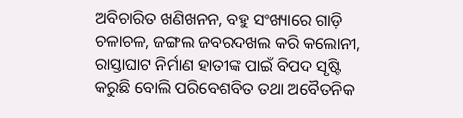ଅବିଚାରିତ ଖଣିଖନନ, ବହୁ ସଂଖ୍ୟାରେ ଗାଡ଼ି ଚଳାଚଳ, ଜଙ୍ଗଲ ଜବରଦଖଲ କରି କଲୋନୀ, ରାସ୍ତାଘାଟ ନିର୍ମାଣ ହାତୀଙ୍କ ପାଇଁ ବିପଦ ସୃଷ୍ଟି କରୁଛି ବୋଲି ପରିବେଶବିତ ତଥା ଅବୈତନିକ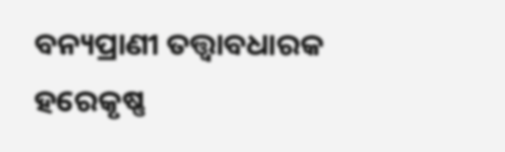ବନ୍ୟପ୍ରାଣୀ ତତ୍ତ୍ୱାବଧାରକ ହରେକୃଷ୍ଣ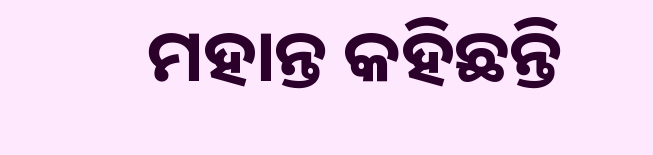ମହାନ୍ତ କହିଛନ୍ତି